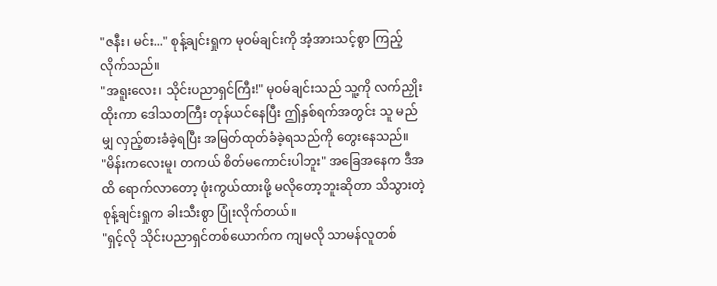"ဇနီး၊ မင်း..." စုန့်ချင်းရှုက မုဝမ်ချင်းကို အံ့အားသင့်စွာ ကြည့်လိုက်သည်။
"အရူးလေး၊ သိုင်းပညာရှင်ကြီး!" မုဝမ်ချင်းသည် သူ့ကို လက်ညှိုးထိုးကာ ဒေါသတကြီး တုန်ယင်နေပြီး ဤနှစ်ရက်အတွင်း သူ မည်မျှ လှည့်စားခံခဲ့ရပြီး အမြတ်ထုတ်ခံခဲ့ရသည်ကို တွေးနေသည်။
"မိန်းကလေးမူ၊ တကယ် စိတ်မကောင်းပါဘူး" အခြေအနေက ဒီအထိ ရောက်လာတော့ ဖုံးကွယ်ထားဖို့ မလိုတော့ဘူးဆိုတာ သိသွားတဲ့ စုန့်ချင်းရှုက ခါးသီးစွာ ပြုံးလိုက်တယ်။
"ရှင့်လို သိုင်းပညာရှင်တစ်ယောက်က ကျမလို သာမန်လူတစ်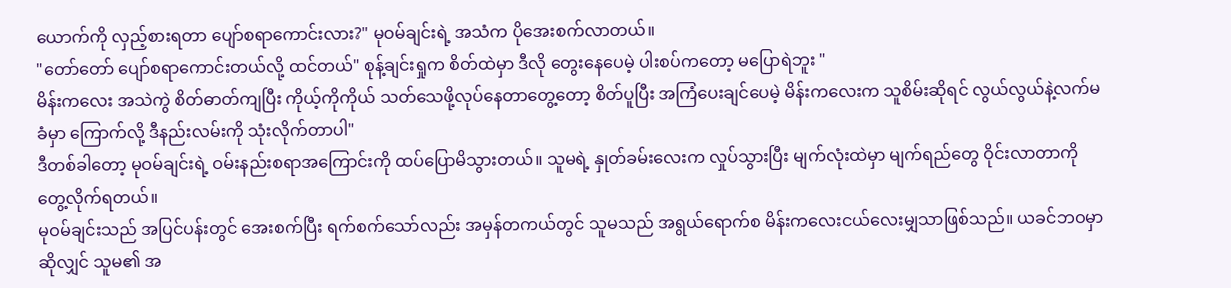ယောက်ကို လှည့်စားရတာ ပျော်စရာကောင်းလား?" မုဝမ်ချင်းရဲ့ အသံက ပိုအေးစက်လာတယ်။
"တော်တော် ပျော်စရာကောင်းတယ်လို့ ထင်တယ်" စုန့်ချင်းရှုက စိတ်ထဲမှာ ဒီလို တွေးနေပေမဲ့ ပါးစပ်ကတော့ မပြောရဲဘူး "
မိန်းကလေး အသဲကွဲ စိတ်ဓာတ်ကျပြီး ကိုယ့်ကိုကိုယ် သတ်သေဖို့လုပ်နေတာတွေ့တော့ စိတ်ပူပြီး အကြံပေးချင်ပေမဲ့ မိန်းကလေးက သူစိမ်းဆိုရင် လွယ်လွယ်နဲ့လက်မခံမှာ ကြောက်လို့ ဒီနည်းလမ်းကို သုံးလိုက်တာပါ"
ဒီတစ်ခါတော့ မုဝမ်ချင်းရဲ့ ဝမ်းနည်းစရာအကြောင်းကို ထပ်ပြောမိသွားတယ်။ သူမရဲ့ နှုတ်ခမ်းလေးက လှုပ်သွားပြီး မျက်လုံးထဲမှာ မျက်ရည်တွေ ဝိုင်းလာတာကို တွေ့လိုက်ရတယ်။
မုဝမ်ချင်းသည် အပြင်ပန်းတွင် အေးစက်ပြီး ရက်စက်သော်လည်း အမှန်တကယ်တွင် သူမသည် အရွယ်ရောက်စ မိန်းကလေးငယ်လေးမျှသာဖြစ်သည်။ ယခင်ဘဝမှာဆိုလျှင် သူမ၏ အ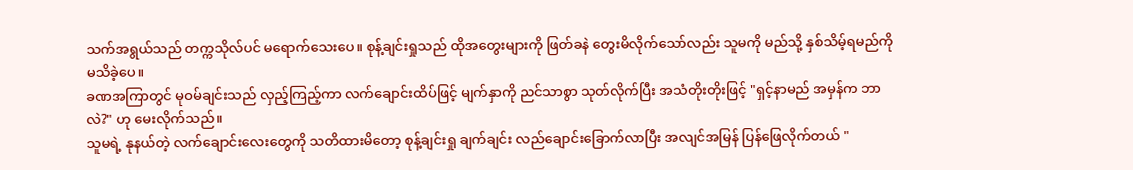သက်အရွယ်သည် တက္ကသိုလ်ပင် မရောက်သေးပေ။ စုန့်ချင်းရှုသည် ထိုအတွေးများကို ဖြတ်ခနဲ တွေးမိလိုက်သော်လည်း သူမကို မည်သို့ နှစ်သိမ့်ရမည်ကို မသိခဲ့ပေ။
ခဏအကြာတွင် မုဝမ်ချင်းသည် လှည့်ကြည့်ကာ လက်ချောင်းထိပ်ဖြင့် မျက်နှာကို ညင်သာစွာ သုတ်လိုက်ပြီး အသံတိုးတိုးဖြင့် "ရှင့်နာမည် အမှန်က ဘာလဲ?" ဟု မေးလိုက်သည်။
သူမရဲ့ နုနယ်တဲ့ လက်ချောင်းလေးတွေကို သတိထားမိတော့ စုန့်ချင်းရှု ချက်ချင်း လည်ချောင်းခြောက်လာပြီး အလျင်အမြန် ပြန်ဖြေလိုက်တယ် "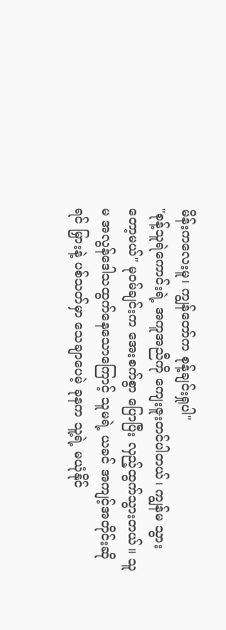မိန်းကလေးမူ၊ ကျွန်တော်က စုန့်ချင်းရှုပါ"
"စုန့်သူရဲကောင်းရဲ့ အကူအညီကို ကျေးဇူးတင်ပါတယ်၊ ကျွန်မ သွားတော့မယ်" မုဝမ်ချင်းက အေးစက်စွာ ပြောပြီး လှည့်ထွက်သွားတယ်။ သူမ အလွန်ဒေါသထွက်နေသောကြောင့် သူမရဲ့ ယခင် အကျင့်အတိုင်းဆိုရင် မြှားနဲ့ ပစ်သတ်မှာ သေချာပေမဲ့ ခုနက သူ့ရဲ့ မယုံနိုင်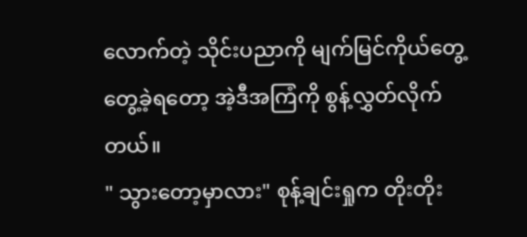လောက်တဲ့ သိုင်းပညာကို မျက်မြင်ကိုယ်တွေ့ တွေ့ခဲ့ရတော့ အဲ့ဒီအကြံကို စွန့်လွှတ်လိုက်တယ်။
" သွားတော့မှာလား" စုန့်ချင်းရှုက တိုးတိုး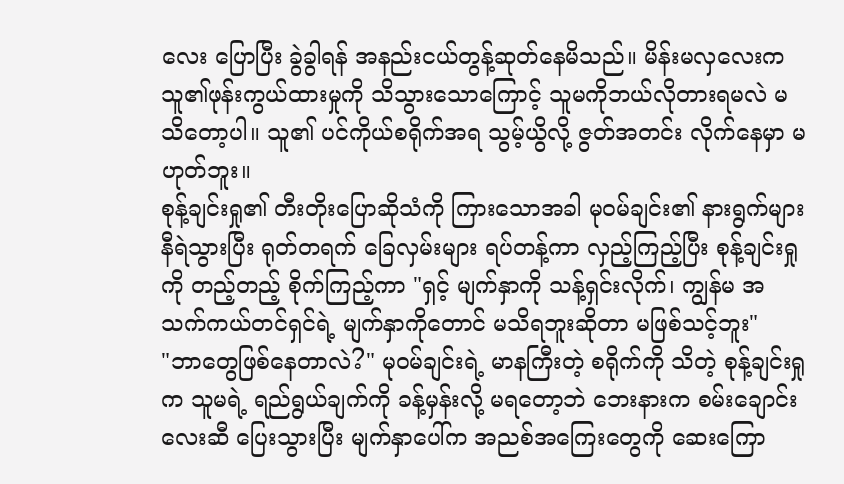လေး ပြောပြီး ခွဲခွါရန် အနည်းငယ်တွန့်ဆုတ်နေမိသည်။ မိန်းမလှလေးက သူ၏ဖုန်းကွယ်ထားမှုကို သိသွားသောကြောင့် သူမကိုဘယ်လိုတားရမလဲ မသိတော့ပါ။ သူ၏ ပင်ကိုယ်စရိုက်အရ သွမ့်ယွိလို့ ဇွတ်အတင်း လိုက်နေမှာ မဟုတ်ဘူး။
စုန့်ချင်းရှု၏ တီးတိုးပြောဆိုသံကို ကြားသောအခါ မုဝမ်ချင်း၏ နားရွက်များ နီရဲသွားပြီး ရုတ်တရက် ခြေလှမ်းများ ရပ်တန့်ကာ လှည့်ကြည့်ပြီး စုန့်ချင်းရှုကို တည့်တည့် စိုက်ကြည့်ကာ "ရှင့် မျက်နှာကို သန့်ရှင်းလိုက်၊ ကျွန်မ အသက်ကယ်တင်ရှင်ရဲ့ မျက်နှာကိုတောင် မသိရဘူးဆိုတာ မဖြစ်သင့်ဘူး"
"ဘာတွေဖြစ်နေတာလဲ?" မုဝမ်ချင်းရဲ့ မာနကြီးတဲ့ စရိုက်ကို သိတဲ့ စုန့်ချင်းရှုက သူမရဲ့ ရည်ရွယ်ချက်ကို ခန့်မှန်းလို့ မရတော့ဘဲ ဘေးနားက စမ်းချောင်းလေးဆီ ပြေးသွားပြီး မျက်နှာပေါ်က အညစ်အကြေးတွေကို ဆေးကြော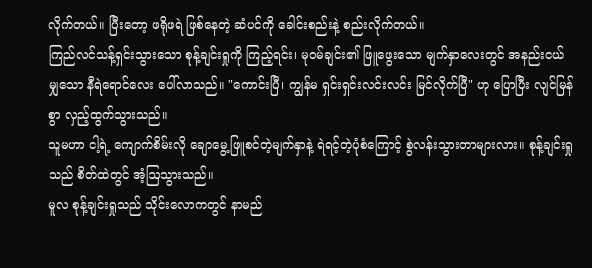လိုက်တယ်။ ပြီးတော့ ဖရိုဖရဲ ဖြစ်နေတဲ့ ဆံပင်ကို ခေါင်းစည်းနဲ့ စည်းလိုက်တယ်။
ကြည်လင်သန့်ရှင်းသွားသော စုန့်ချင်းရှုကို ကြည့်ရင်း၊ မုဝမ်ချင်း၏ ဖြူဖွေးသော မျက်နှာလေးတွင် အနည်းငယ်မျှသော နီရဲရောင်လေး ပေါ်လာသည်။ "ကောင်းပြီ၊ ကျွန်မ ရှင်းရှင်းလင်းလင်း မြင်လိုက်ပြီ" ဟု ပြောပြီး လျင်မြန်စွာ လှည့်ထွက်သွားသည်။
သူမဟာ ငါ့ရဲ့ ကျောက်စိမ်းလို ချောမွေ့ဖြူစင်တဲ့မျက်နှာနဲ့ ရဲရင့်တဲ့ပုံစံကြောင့် စွဲလန်းသွားတာများလား။ စုန့်ချင်းရှုသည် စိတ်ထဲတွင် အံ့ဩသွားသည်။
မူလ စုန့်ချင်းရှုသည် သိုင်းလောကတွင် နာမည်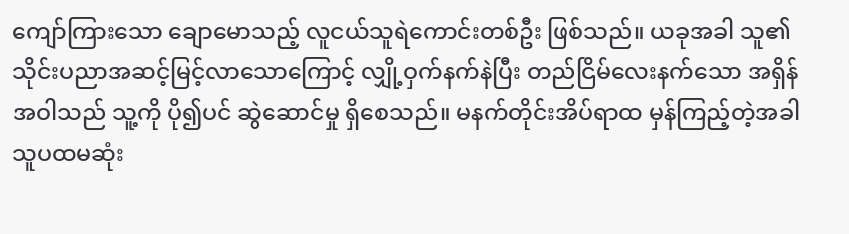ကျော်ကြားသော ချောမောသည့် လူငယ်သူရဲကောင်းတစ်ဦး ဖြစ်သည်။ ယခုအခါ သူ၏ သိုင်းပညာအဆင့်မြင့်လာသောကြောင့် လျှို့ဝှက်နက်နဲပြီး တည်ငြိမ်လေးနက်သော အရှိန်အဝါသည် သူ့ကို ပို၍ပင် ဆွဲဆောင်မှု ရှိစေသည်။ မနက်တိုင်းအိပ်ရာထ မှန်ကြည့်တဲ့အခါ သူပထမဆုံး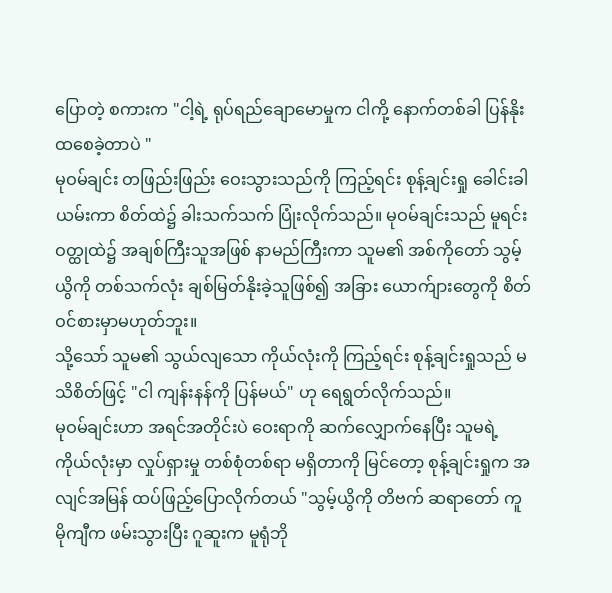ပြောတဲ့ စကားက "ငါ့ရဲ့ ရုပ်ရည်ချောမောမှုက ငါကို့ နောက်တစ်ခါ ပြန်နိုးထစေခဲ့တာပဲ "
မုဝမ်ချင်း တဖြည်းဖြည်း ဝေးသွားသည်ကို ကြည့်ရင်း စုန့်ချင်းရှု ခေါင်းခါယမ်းကာ စိတ်ထဲ၌ ခါးသက်သက် ပြုံးလိုက်သည်။ မုဝမ်ချင်းသည် မူရင်းဝတ္ထုထဲ၌ အချစ်ကြီးသူအဖြစ် နာမည်ကြီးကာ သူမ၏ အစ်ကိုတော် သွမ့်ယွိကို တစ်သက်လုံး ချစ်မြတ်နိုးခဲ့သူဖြစ်၍ အခြား ယောက်ျားတွေကို စိတ်ဝင်စားမှာမဟုတ်ဘူး။
သို့သော် သူမ၏ သွယ်လျသော ကိုယ်လုံးကို ကြည့်ရင်း စုန့်ချင်းရှုသည် မသိစိတ်ဖြင့် "ငါ ကျန်းနန်ကို ပြန်မယ်" ဟု ရေရွတ်လိုက်သည်။
မုဝမ်ချင်းဟာ အရင်အတိုင်းပဲ ဝေးရာကို ဆက်လျှောက်နေပြီး သူမရဲ့ ကိုယ်လုံးမှာ လှုပ်ရှားမှု တစ်စုံတစ်ရာ မရှိတာကို မြင်တော့ စုန့်ချင်းရှုက အလျင်အမြန် ထပ်ဖြည့်ပြောလိုက်တယ် "သွမ့်ယွိကို တိဗက် ဆရာတော် ကူမိုကျီက ဖမ်းသွားပြီး ဂူဆူးက မူရုံဘို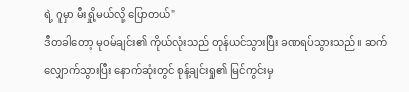ရဲ့ ဂူမှာ မီးရှို့မယ်လို့ ပြောတယ်"
ဒီတခါတော့ မုဝမ်ချင်း၏ ကိုယ်လုံးသည် တုန်ယင်သွားပြီး ခဏရပ်သွားသည်။ ဆက်လျှောက်သွားပြီး နောက်ဆုံးတွင် စုန့်ချင်းရှု၏ မြင်ကွင်းမှ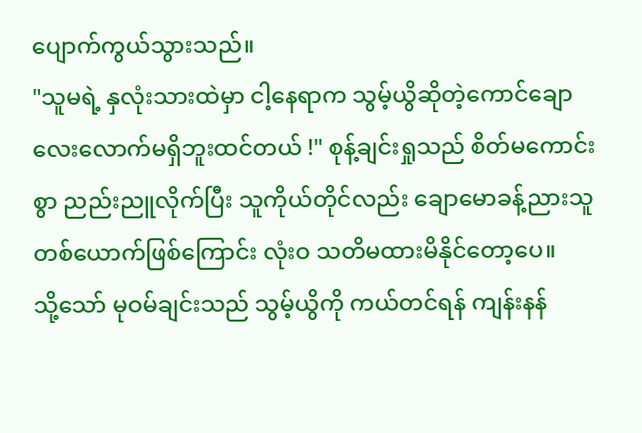ပျောက်ကွယ်သွားသည်။
"သူမရဲ့ နှလုံးသားထဲမှာ ငါ့နေရာက သွမ့်ယွိဆိုတဲ့ကောင်ချောလေးလောက်မရှိဘူးထင်တယ် !" စုန့်ချင်းရှုသည် စိတ်မကောင်းစွာ ညည်းညူလိုက်ပြီး သူကိုယ်တိုင်လည်း ချောမောခန့်ညားသူတစ်ယောက်ဖြစ်ကြောင်း လုံးဝ သတိမထားမိနိုင်တော့ပေ။
သို့သော် မုဝမ်ချင်းသည် သွမ့်ယွိကို ကယ်တင်ရန် ကျန်းနန်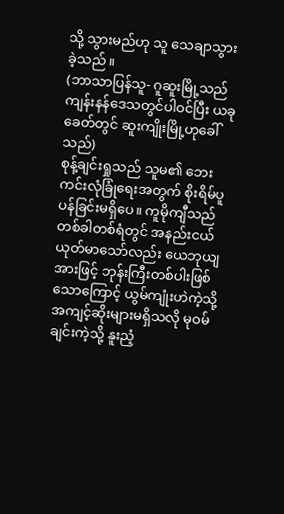သို့ သွားမည်ဟု သူ သေချာသွားခဲ့သည်။
(ဘာသာပြန်သူ- ဂူဆူးမြို့သည် ကျန်းနန်ဒေသတွင်ပါဝင်ပြီး ယခုခေတ်တွင် ဆူးကျိုးမြို့ဟုခေါ်သည်)
စုန့်ချင်းရှုသည် သူမ၏ ဘေးကင်းလုံခြုံရေးအတွက် စိုးရိမ်ပူပန်ခြင်းမရှိပေ။ ကူမိုကျီသည် တစ်ခါတစ်ရံတွင် အနည်းငယ် ယုတ်မာသော်လည်း ယေဘုယျအားဖြင့် ဘုန်းကြီးတစ်ပါးဖြစ်သောကြောင့် ယွမ်ကျုံးဟဲကဲ့သို့ အကျင့်ဆိုးများမရှိသလို မုဝမ်ချင်းကဲ့သို့ နူးညံ့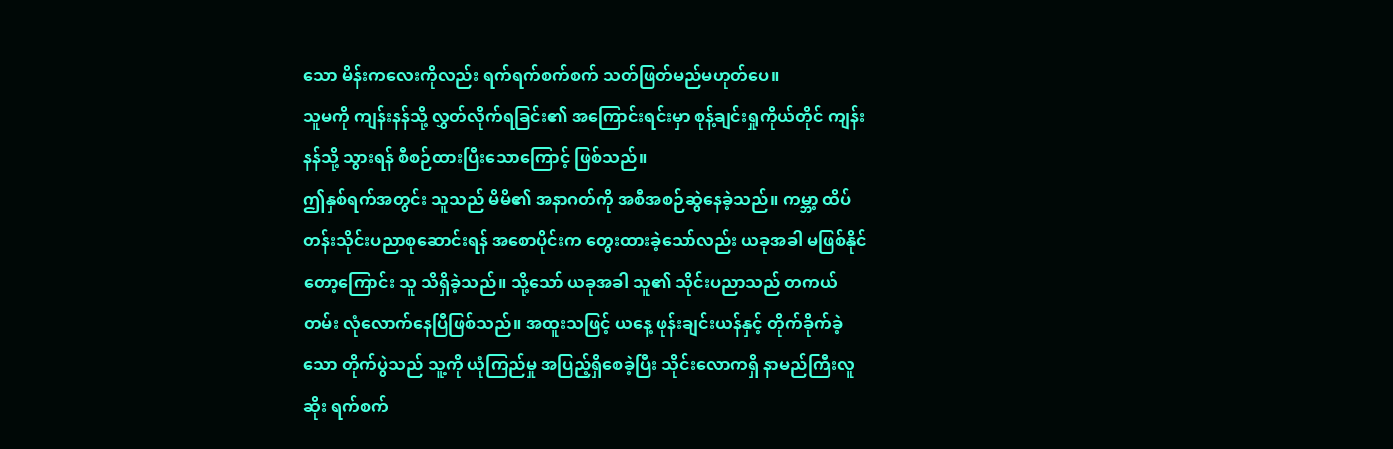သော မိန်းကလေးကိုလည်း ရက်ရက်စက်စက် သတ်ဖြတ်မည်မဟုတ်ပေ။
သူမကို ကျန်းနန်သို့ လွှတ်လိုက်ရခြင်း၏ အကြောင်းရင်းမှာ စုန့်ချင်းရှုကိုယ်တိုင် ကျန်းနန်သို့ သွားရန် စီစဉ်ထားပြီးသောကြောင့် ဖြစ်သည်။
ဤနှစ်ရက်အတွင်း သူသည် မိမိ၏ အနာဂတ်ကို အစီအစဉ်ဆွဲနေခဲ့သည်။ ကမ္ဘာ့ ထိပ်တန်းသိုင်းပညာစုဆောင်းရန် အစောပိုင်းက တွေးထားခဲ့သော်လည်း ယခုအခါ မဖြစ်နိုင်တော့ကြောင်း သူ သိရှိခဲ့သည်။ သို့သော် ယခုအခါ သူ၏ သိုင်းပညာသည် တကယ်တမ်း လုံလောက်နေပြီဖြစ်သည်။ အထူးသဖြင့် ယနေ့ ဖုန်းချင်းယန်နှင့် တိုက်ခိုက်ခဲ့သော တိုက်ပွဲသည် သူ့ကို ယုံကြည်မှု အပြည့်ရှိစေခဲ့ပြီး သိုင်းလောကရှိ နာမည်ကြီးလူဆိုး ရက်စက်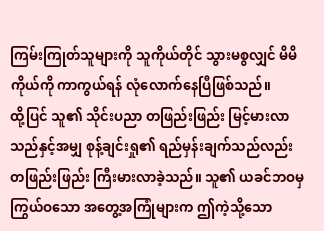ကြမ်းကြုတ်သူများကို သူကိုယ်တိုင် သွားမစွလျှင် မိမိကိုယ်ကို ကာကွယ်ရန် လုံလောက်နေပြီဖြစ်သည်။
ထို့ပြင် သူ၏ သိုင်းပညာ တဖြည်းဖြည်း မြင့်မားလာသည်နှင့်အမျှ စုန့်ချင်းရှု၏ ရည်မှန်းချက်သည်လည်း တဖြည်းဖြည်း ကြီးမားလာခဲ့သည်။ သူ၏ ယခင်ဘဝမှ ကြွယ်ဝသော အတွေ့အကြုံများက ဤကဲ့သို့သော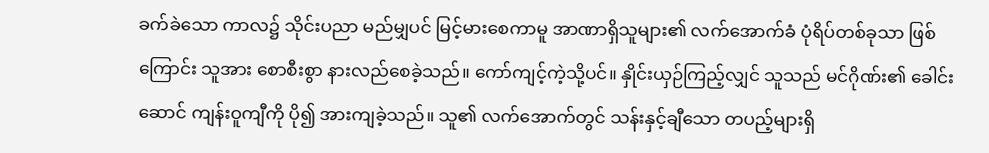ခက်ခဲသော ကာလ၌ သိုင်းပညာ မည်မျှပင် မြင့်မားစေကာမူ အာဏာရှိသူများ၏ လက်အောက်ခံ ပုံရိပ်တစ်ခုသာ ဖြစ်ကြောင်း သူအား စောစီးစွာ နားလည်စေခဲ့သည်။ ကော်ကျင့်ကဲ့သို့ပင်။ နှိုင်းယှဉ်ကြည့်လျှင် သူသည် မင်ဂိုဏ်း၏ ခေါင်းဆောင် ကျန်းဝူကျီကို ပို၍ အားကျခဲ့သည်။ သူ၏ လက်အောက်တွင် သန်းနှင့်ချီသော တပည့်များရှိ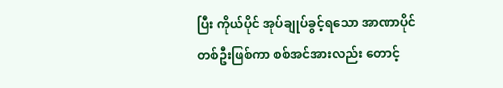ပြီး ကိုယ်ပိုင် အုပ်ချုပ်ခွင့်ရသော အာဏာပိုင်တစ်ဦးဖြစ်ကာ စစ်အင်အားလည်း တောင့်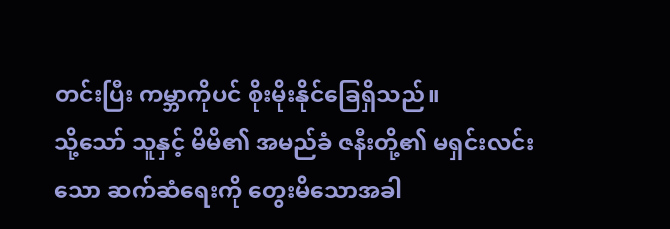တင်းပြီး ကမ္ဘာကိုပင် စိုးမိုးနိုင်ခြေရှိသည်။
သို့သော် သူနှင့် မိမိ၏ အမည်ခံ ဇနီးတို့၏ မရှင်းလင်းသော ဆက်ဆံရေးကို တွေးမိသောအခါ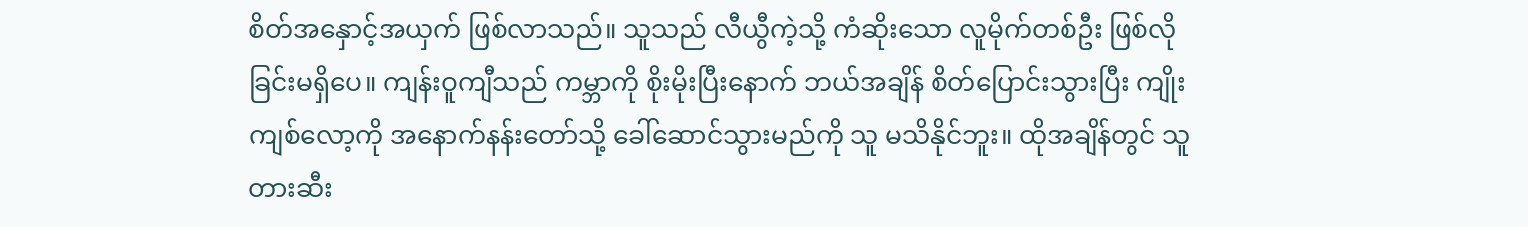စိတ်အနှောင့်အယှက် ဖြစ်လာသည်။ သူသည် လီယွီကဲ့သို့ ကံဆိုးသော လူမိုက်တစ်ဦး ဖြစ်လိုခြင်းမရှိပေ။ ကျန်းဝူကျီသည် ကမ္ဘာကို စိုးမိုးပြီးနောက် ဘယ်အချိန် စိတ်ပြောင်းသွားပြီး ကျိုးကျစ်လော့ကို အနောက်နန်းတော်သို့ ခေါ်ဆောင်သွားမည်ကို သူ မသိနိုင်ဘူး။ ထိုအချိန်တွင် သူ တားဆီး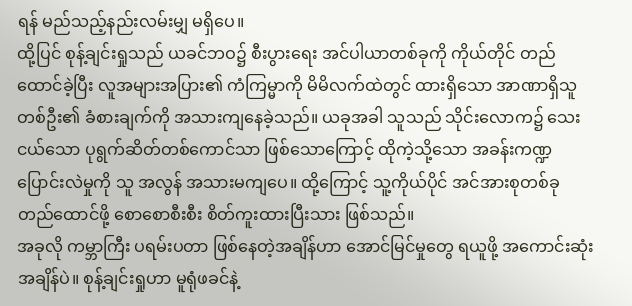ရန် မည်သည့်နည်းလမ်းမျှ မရှိပေ။
ထို့ပြင် စုန့်ချင်းရှုသည် ယခင်ဘဝ၌ စီးပွားရေး အင်ပါယာတစ်ခုကို ကိုယ်တိုင် တည်ထောင်ခဲ့ပြီး လူအများအပြား၏ ကံကြမ္မာကို မိမိလက်ထဲတွင် ထားရှိသော အာဏာရှိသူတစ်ဦး၏ ခံစားချက်ကို အသားကျနေခဲ့သည်။ ယခုအခါ သူသည် သိုင်းလောက၌ သေးငယ်သော ပုရွက်ဆိတ်တစ်ကောင်သာ ဖြစ်သောကြောင့် ထိုကဲ့သို့သော အခန်းကဏ္ဍပြောင်းလဲမှုကို သူ အလွန် အသားမကျပေ။ ထို့ကြောင့် သူ့ကိုယ်ပိုင် အင်အားစုတစ်ခု တည်ထောင်ဖို့ စောစောစီးစီး စိတ်ကူးထားပြီးသား ဖြစ်သည်။
အခုလို ကမ္ဘာကြီး ပရမ်းပတာ ဖြစ်နေတဲ့အချိန်ဟာ အောင်မြင်မှုတွေ ရယူဖို့ အကောင်းဆုံး အချိန်ပဲ။ စုန့်ချင်းရှုဟာ မူရုံဖခင်နဲ့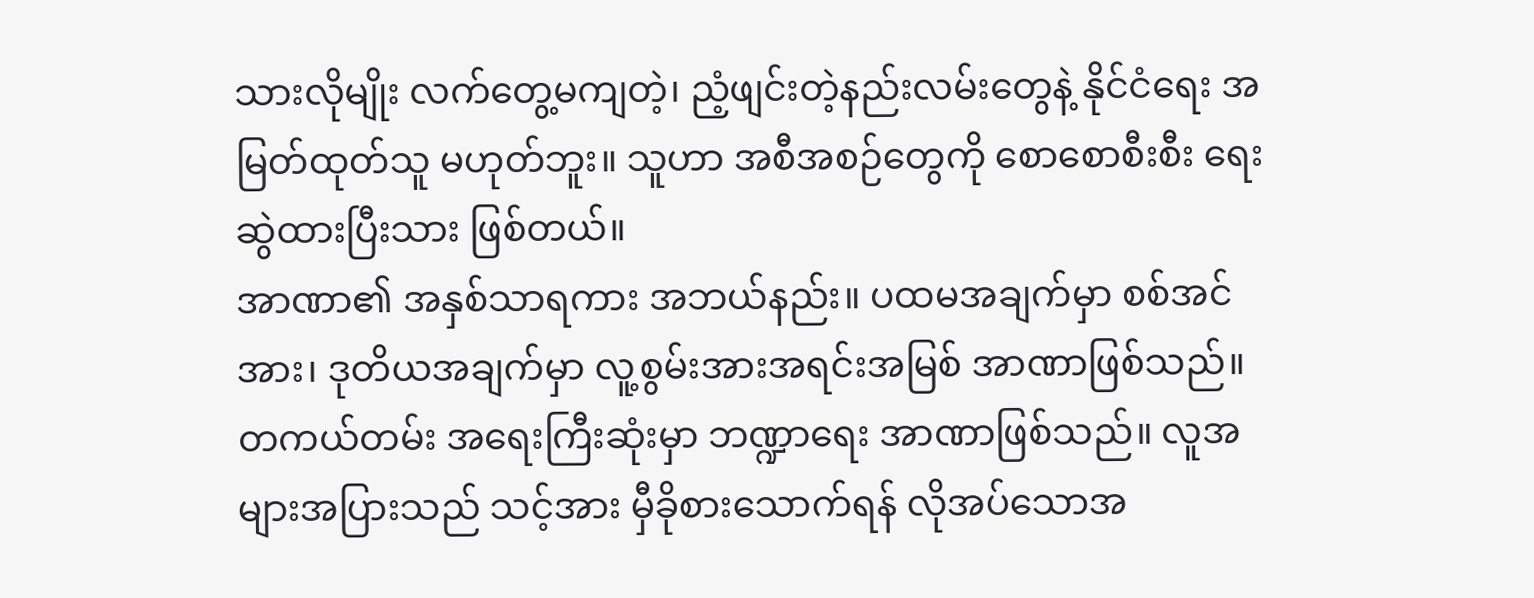သားလိုမျိုး လက်တွေ့မကျတဲ့၊ ညံ့ဖျင်းတဲ့နည်းလမ်းတွေနဲ့ နိုင်ငံရေး အမြတ်ထုတ်သူ မဟုတ်ဘူး။ သူဟာ အစီအစဉ်တွေကို စောစောစီးစီး ရေးဆွဲထားပြီးသား ဖြစ်တယ်။
အာဏာ၏ အနှစ်သာရကား အဘယ်နည်း။ ပထမအချက်မှာ စစ်အင်အား၊ ဒုတိယအချက်မှာ လူ့စွမ်းအားအရင်းအမြစ် အာဏာဖြစ်သည်။ တကယ်တမ်း အရေးကြီးဆုံးမှာ ဘဏ္ဍာရေး အာဏာဖြစ်သည်။ လူအများအပြားသည် သင့်အား မှီခိုစားသောက်ရန် လိုအပ်သောအ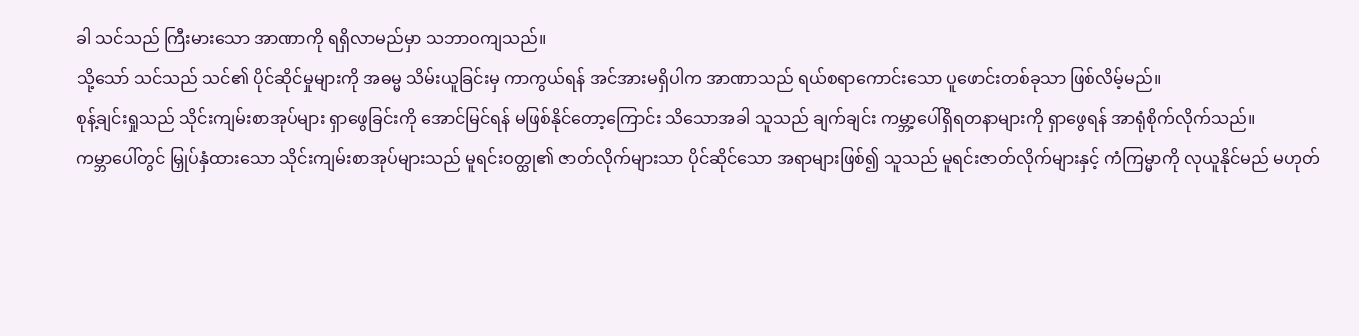ခါ သင်သည် ကြီးမားသော အာဏာကို ရရှိလာမည်မှာ သဘာဝကျသည်။
သို့သော် သင်သည် သင်၏ ပိုင်ဆိုင်မှုများကို အဓမ္မ သိမ်းယူခြင်းမှ ကာကွယ်ရန် အင်အားမရှိပါက အာဏာသည် ရယ်စရာကောင်းသော ပူဖောင်းတစ်ခုသာ ဖြစ်လိမ့်မည်။
စုန့်ချင်းရှုသည် သိုင်းကျမ်းစာအုပ်များ ရှာဖွေခြင်းကို အောင်မြင်ရန် မဖြစ်နိုင်တော့ကြောင်း သိသောအခါ သူသည် ချက်ချင်း ကမ္ဘာ့ပေါ်ရှိရတနာများကို ရှာဖွေရန် အာရုံစိုက်လိုက်သည်။
ကမ္ဘာပေါ်တွင် မြှုပ်နှံထားသော သိုင်းကျမ်းစာအုပ်များသည် မူရင်းဝတ္ထု၏ ဇာတ်လိုက်များသာ ပိုင်ဆိုင်သော အရာများဖြစ်၍ သူသည် မူရင်းဇာတ်လိုက်များနှင့် ကံကြမ္မာကို လုယူနိုင်မည် မဟုတ်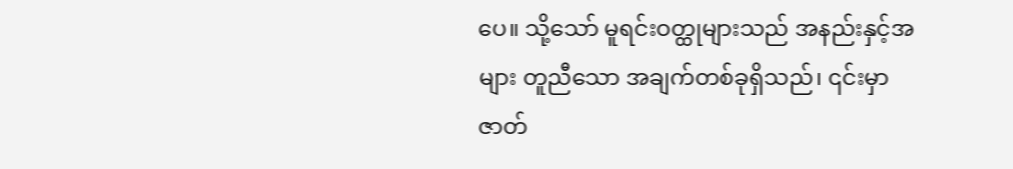ပေ။ သို့သော် မူရင်းဝတ္ထုများသည် အနည်းနှင့်အများ တူညီသော အချက်တစ်ခုရှိသည်၊ ၎င်းမှာ ဇာတ်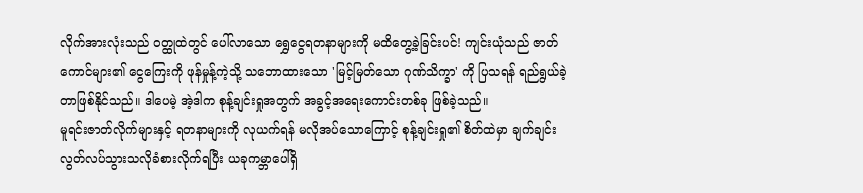လိုက်အားလုံးသည် ဝတ္ထုထဲတွင် ပေါ်လာသော ရွှေငွေရတနာများကို မထိတွေ့ခဲ့ခြင်းပင်! ကျင်းယုံသည် ဇာတ်ကောင်များ၏ ငွေကြေးကို ဖုန်မှုန့်ကဲ့သို့ သဘောထားသော 'မြင့်မြတ်သော ဂုဏ်သိက္ခာ' ကို ပြသရန် ရည်ရွယ်ခဲ့တာဖြစ်နိုင်သည်။ ဒါပေမဲ့ အဲ့ဒါက စုန့်ချင်းရှုအတွက် အခွင့်အရေးကောင်းတစ်ခု ဖြစ်ခဲ့သည်။
မူရင်းဇာတ်လိုက်များနှင့် ရတနာများကို လုယက်ရန် မလိုအပ်သောကြောင့် စုန့်ချင်းရှု၏ စိတ်ထဲမှာ ချက်ချင်း လွတ်လပ်သွားသလိုခံစားလိုက်ရပြီး ယခုကမ္ဘာပေါ်ရှိ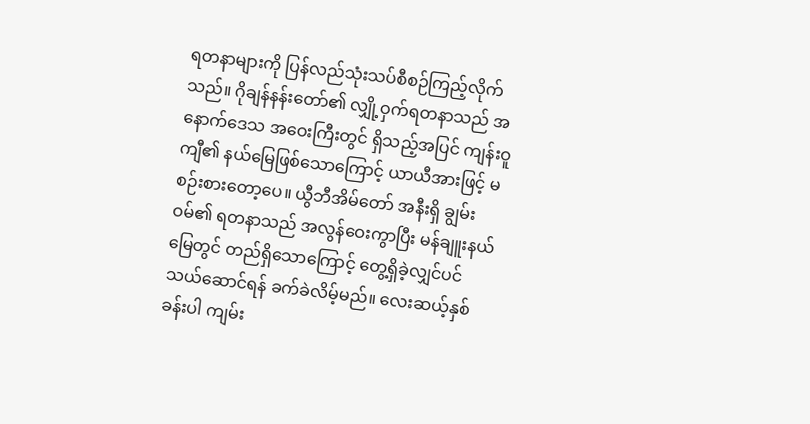ရတနာများကို ပြန်လည်သုံးသပ်စီစဉ်ကြည့်လိုက်သည်။ ဂိုချန်နန်းတော်၏ လျှို့ဝှက်ရတနာသည် အနောက်ဒေသ အဝေးကြီးတွင် ရှိသည့်အပြင် ကျန်းဝူကျီ၏ နယ်မြေဖြစ်သောကြောင့် ယာယီအားဖြင့် မစဉ်းစားတော့ပေ။ ယွီဘီအိမ်တော် အနီးရှိ ချွမ်းဝမ်၏ ရတနာသည် အလွန်ဝေးကွာပြီး မန်ချူးနယ်မြေတွင် တည်ရှိသောကြောင့် တွေ့ရှိခဲ့လျှင်ပင် သယ်ဆောင်ရန် ခက်ခဲလိမ့်မည်။ လေးဆယ့်နှစ်ခန်းပါ ကျမ်း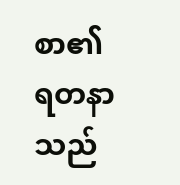စာ၏ ရတနာသည်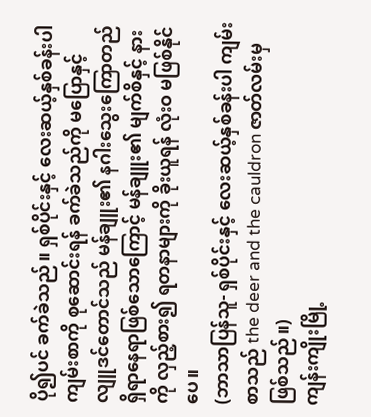ပို၍ပင် ခက်ခဲသည်။ ရှစ်ပိုင်းနှင့် လေးဆယ့်နှစ်ခန်းပါ ကျမ်းစာကို စုဆောင်းရန် ခက်ခဲသည်ကို မပြောနှင့် လျူဒင်တောင်သည် မန်ချူး၏ နဂါးသွေးကြောတည်ရှိရာနေရာဖြစ်သောကြောင့် မန်ချူး၏ မျက်စိနှင့် နားကို လှည့်စား၍ ရတနာများကို ခိုးယူရန် လုံးဝ မဖြစ်နိုင်ပေ။
(ဘာသာပြန်သူ- ရှစ်ပိုင်းနှင့် လေးဆယ့်နှစ်ခန်းပါ ကျမ်းစာသည် the deer and the cauldron ဇာတ်လမ်းမှဖြစ်သည်။)
ကျန်းကျိုးမြို့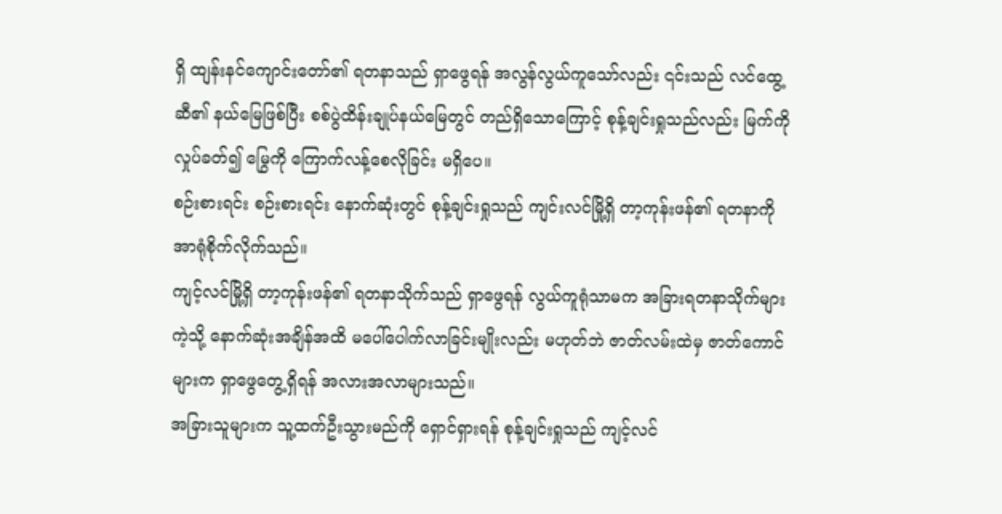ရှိ ထျန်းနင်ကျောင်းတော်၏ ရတနာသည် ရှာဖွေရန် အလွန်လွယ်ကူသော်လည်း ၎င်းသည် လင်ထွေ့ဆီ၏ နယ်မြေဖြစ်ပြီး စစ်ပွဲထိန်းချုပ်နယ်မြေတွင် တည်ရှိသောကြောင့် စုန့်ချင်းရှုသည်လည်း မြက်ကို လှုပ်ခတ်၍ မြွေကို ကြောက်လန့်စေလိုခြင်း မရှိပေ။
စဉ်းစားရင်း စဉ်းစားရင်း နောက်ဆုံးတွင် စုန့်ချင်းရှုသည် ကျင်းလင်မြို့ရှိ တာ့ကုန်းဖန်၏ ရတနာကို အာရုံစိုက်လိုက်သည်။
ကျင့်လင်မြို့ရှိ တာ့ကုန်းဖန်၏ ရတနာသိုက်သည် ရှာဖွေရန် လွယ်ကူရုံသာမက အခြားရတနာသိုက်များကဲ့သို့ နောက်ဆုံးအချိန်အထိ မပေါ်ပေါက်လာခြင်းမျိုးလည်း မဟုတ်ဘဲ ဇာတ်လမ်းထဲမှ ဇာတ်ကောင်များက ရှာဖွေတွေ့ရှိရန် အလားအလာများသည်။
အခြားသူများက သူ့ထက်ဦးသွားမည်ကို ရှောင်ရှားရန် စုန့်ချင်းရှုသည် ကျင့်လင်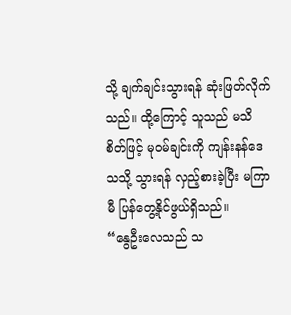သို့ ချက်ချင်းသွားရန် ဆုံးဖြတ်လိုက်သည်။ ထို့ကြောင့် သူသည် မသိစိတ်ဖြင့် မုဝမ်ချင်းကို ကျန်းနန်ဒေသသို့ သွားရန် လှည့်စားခဲ့ပြီး မကြာမီ ပြန်တွေ့နိုင်ဖွယ်ရှိသည်။
“နွေဦးလေသည် သ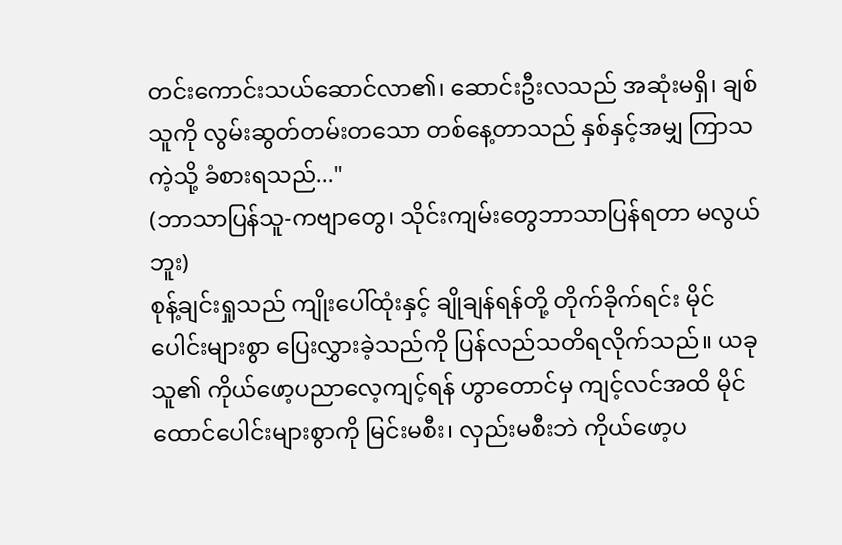တင်းကောင်းသယ်ဆောင်လာ၏၊ ဆောင်းဦးလသည် အဆုံးမရှိ၊ ချစ်သူကို လွမ်းဆွတ်တမ်းတသော တစ်နေ့တာသည် နှစ်နှင့်အမျှ ကြာသကဲ့သို့ ခံစားရသည်..."
(ဘာသာပြန်သူ-ကဗျာတွေ၊ သိုင်းကျမ်းတွေဘာသာပြန်ရတာ မလွယ်ဘူး)
စုန့်ချင်းရှုသည် ကျိုးပေါ်ထုံးနှင့် ချိုချန်ရန်တို့ တိုက်ခိုက်ရင်း မိုင်ပေါင်းများစွာ ပြေးလွှားခဲ့သည်ကို ပြန်လည်သတိရလိုက်သည်။ ယခု သူ၏ ကိုယ်ဖော့ပညာလေ့ကျင့်ရန် ဟွာတောင်မှ ကျင့်လင်အထိ မိုင်ထောင်ပေါင်းများစွာကို မြင်းမစီး၊ လှည်းမစီးဘဲ ကိုယ်ဖော့ပ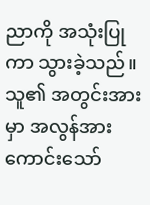ညာကို အသုံးပြုကာ သွားခဲ့သည်။
သူ၏ အတွင်းအားမှာ အလွန်အားကောင်းသော်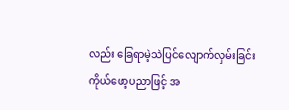လည်း ခြေရာမဲ့သဲပြင်လျောက်လှမ်းခြင်း ကိုယ်ဖော့ပညာဖြင့် အ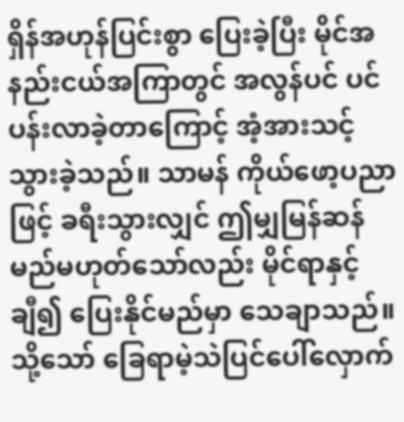ရှိန်အဟုန်ပြင်းစွာ ပြေးခဲ့ပြီး မိုင်အနည်းငယ်အကြာတွင် အလွန်ပင် ပင်ပန်းလာခဲ့တာကြောင့် အံ့အားသင့်သွားခဲ့သည်။ သာမန် ကိုယ်ဖော့ပညာဖြင့် ခရီးသွားလျှင် ဤမျှမြန်ဆန်မည်မဟုတ်သော်လည်း မိုင်ရာနှင့်ချီ၍ ပြေးနိုင်မည်မှာ သေချာသည်။ သို့သော် ခြေရာမဲ့သဲပြင်ပေါ်လှောက်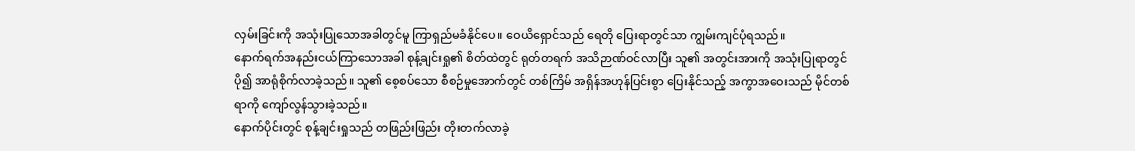လှမ်းခြင်းကို အသုံးပြုသောအခါတွင်မူ ကြာရှည်မခံနိုင်ပေ။ ဝေယိရှောင်သည် ရေတို ပြေးရာတွင်သာ ကျွမ်းကျင်ပုံရသည်။
နောက်ရက်အနည်းငယ်ကြာသောအခါ စုန့်ချင်းရှု၏ စိတ်ထဲတွင် ရုတ်တရက် အသိဉာဏ်ဝင်လာပြီး သူ၏ အတွင်းအားကို အသုံးပြုရာတွင် ပို၍ အာရုံစိုက်လာခဲ့သည်။ သူ၏ စေ့စပ်သော စီစဉ်မှုအောက်တွင် တစ်ကြိမ် အရှိန်အဟုန်ပြင်းစွာ ပြေးနိုင်သည့် အကွာအဝေးသည် မိုင်တစ်ရာကို ကျော်လွန်သွားခဲ့သည်။
နောက်ပိုင်းတွင် စုန့်ချင်းရှုသည် တဖြည်းဖြည်း တိုးတက်လာခဲ့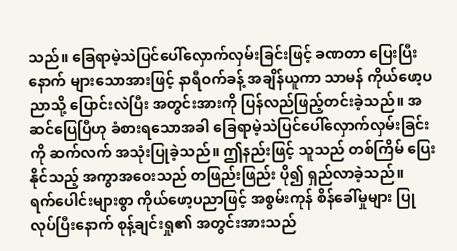သည်။ ခြေရာမဲ့သဲပြင်ပေါ်လှောက်လှမ်းခြင်းဖြင့် ခဏတာ ပြေးပြီးနောက် များသောအားဖြင့် နာရီဝက်ခန့် အချိန်ယူကာ သာမန် ကိုယ်ဖော့ပညာသို့ ပြောင်းလဲပြီး အတွင်းအားကို ပြန်လည်ဖြည့်တင်းခဲ့သည်။ အဆင်ပြေပြီဟု ခံစားရသောအခါ ခြေရာမဲ့သဲပြင်ပေါ်လှောက်လှမ်းခြင်းကို ဆက်လက် အသုံးပြုခဲ့သည်။ ဤနည်းဖြင့် သူသည် တစ်ကြိမ် ပြေးနိုင်သည့် အကွာအဝေးသည် တဖြည်းဖြည်း ပို၍ ရှည်လာခဲ့သည်။
ရက်ပေါင်းများစွာ ကိုယ်ဖော့ပညာဖြင့် အစွမ်းကုန် စိန်ခေါ်မှုများ ပြုလုပ်ပြီးနောက် စုန့်ချင်းရှု၏ အတွင်းအားသည်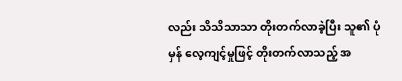လည်း သိသိသာသာ တိုးတက်လာခဲ့ပြီး သူ၏ ပုံမှန် လေ့ကျင့်မှုဖြင့် တိုးတက်လာသည့် အ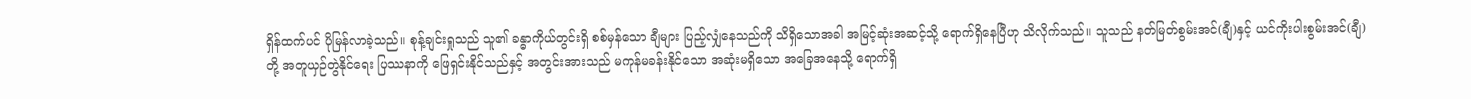ရှိန်ထက်ပင် ပိုမြန်လာခဲ့သည်။ စုန့်ချင်းရှုသည် သူ၏ ခန္ဓာကိုယ်တွင်းရှိ စစ်မှန်သော ချီများ ပြည့်လျှံနေသည်ကို သိရှိသောအခါ အမြင့်ဆုံးအဆင့်သို့ ရောက်ရှိနေပြီဟု သိလိုက်သည်။ သူသည် နတ်မြတ်စွမ်းအင်(ချီ)နှင့် ယင်ကိုးပါးစွမ်းအင်(ချီ)တို့ အတူယှဉ်တွဲနိုင်ရေး ပြဿနာကို ဖြေရှင်းနိုင်သည်နှင့် အတွင်းအားသည် မကုန်မခန်းနိုင်သော အဆုံးမရှိသော အခြေအနေသို့ ရောက်ရှိ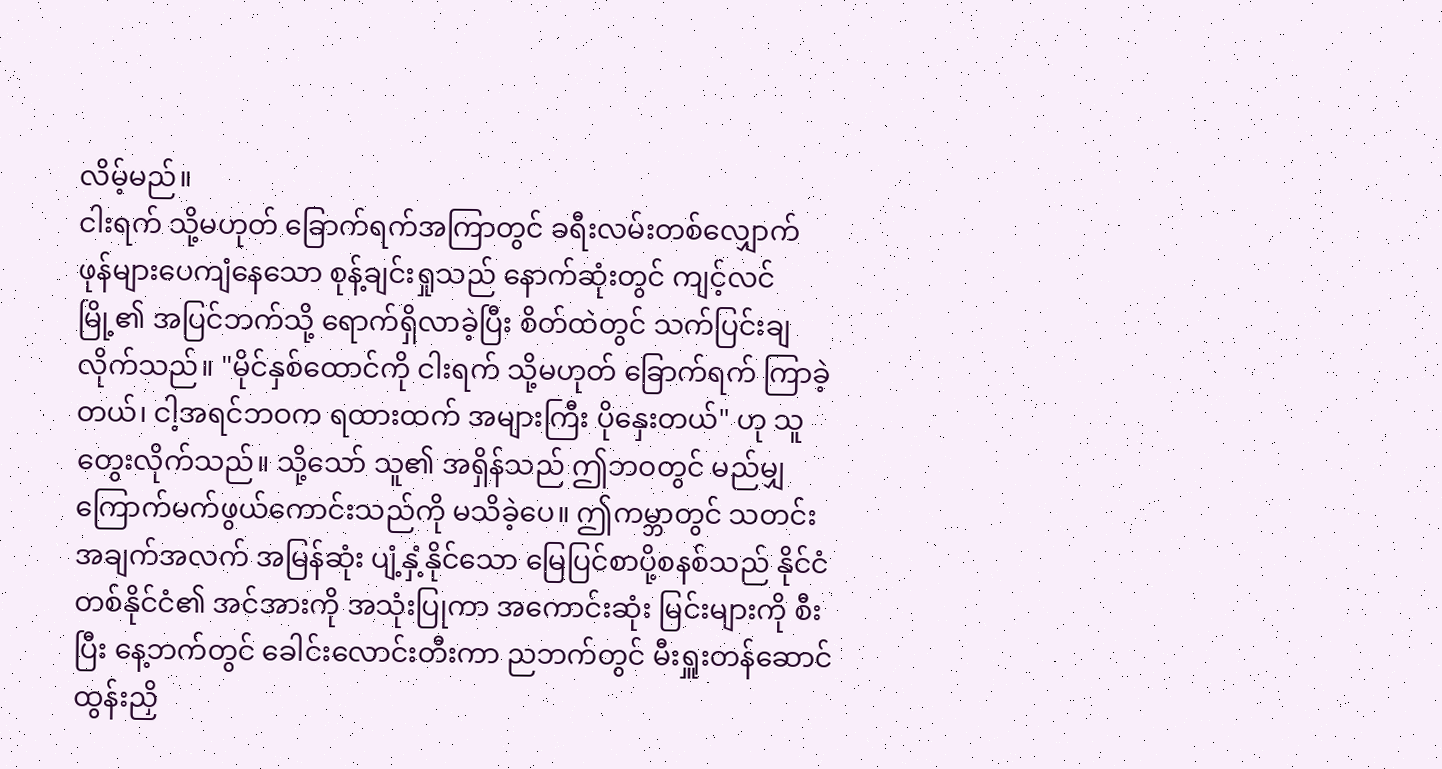လိမ့်မည်။
ငါးရက် သို့မဟုတ် ခြောက်ရက်အကြာတွင် ခရီးလမ်းတစ်လျှောက် ဖုန်များပေကျံနေသော စုန့်ချင်းရှုသည် နောက်ဆုံးတွင် ကျင့်လင်မြို့၏ အပြင်ဘက်သို့ ရောက်ရှိလာခဲ့ပြီး စိတ်ထဲတွင် သက်ပြင်းချလိုက်သည်။ "မိုင်နှစ်ထောင်ကို ငါးရက် သို့မဟုတ် ခြောက်ရက် ကြာခဲ့တယ်၊ ငါ့အရင်ဘဝက ရထားထက် အများကြီး ပိုနှေးတယ်" ဟု သူ တွေးလိုက်သည်။ သို့သော် သူ၏ အရှိန်သည် ဤဘဝတွင် မည်မျှ ကြောက်မက်ဖွယ်ကောင်းသည်ကို မသိခဲ့ပေ။ ဤကမ္ဘာတွင် သတင်းအချက်အလက် အမြန်ဆုံး ပျံ့နှံ့နိုင်သော မြေပြင်စာပို့စနစ်သည် နိုင်ငံတစ်နိုင်ငံ၏ အင်အားကို အသုံးပြုကာ အကောင်းဆုံး မြင်းများကို စီးပြီး နေ့ဘက်တွင် ခေါင်းလောင်းတီးကာ ညဘက်တွင် မီးရှူးတန်ဆောင်ထွန်းညှိ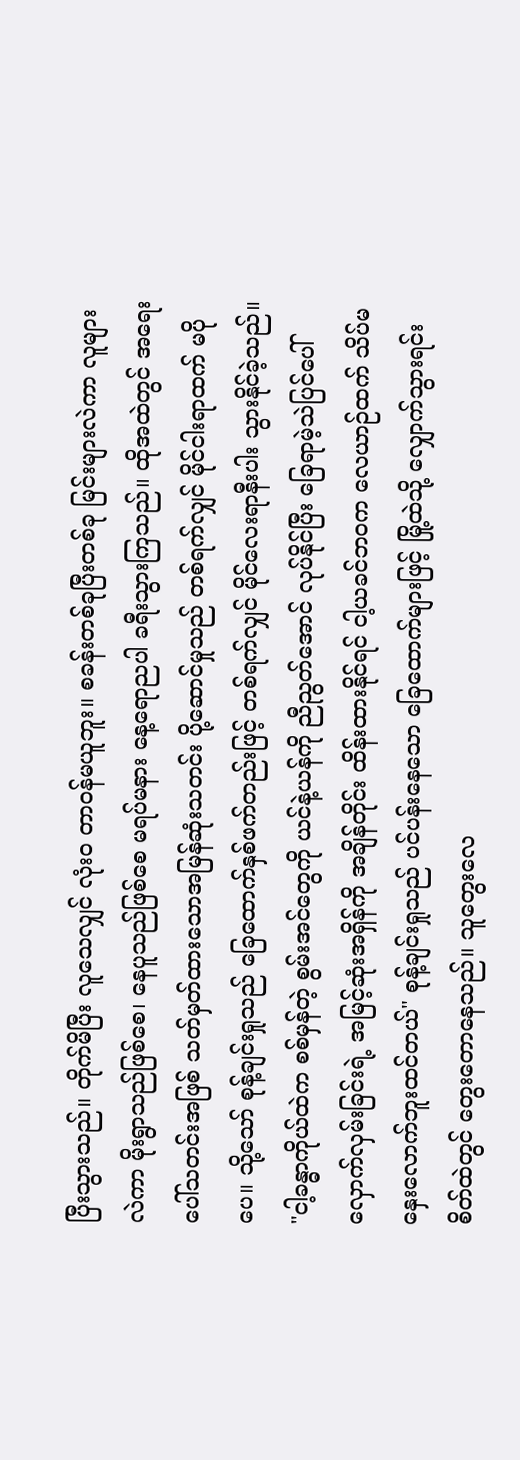ပြီးသွားသည်။ တိုက်မိပြီး လူသေလျှင် လုံးဝ တာဝန်မယူဘူး။ စခန်းတစ်ခုပြီးတစ်ခု မြင်းများလဲကာ လူများလဲကာ မိုးရွာသည်ဖြစ်စေ၊ နေပူသည်ဖြစ်စေ မရပ်မနား နေ့ရောညပါ ခရီးသွားကြသည်။ ထိုအထဲတွင် အရေးပေါ်သတင်းအဖြစ် သတ်မှတ်ထားသောအမြန်ဆုံးသတင်း ပို့ဆောင်မှုသည် တစ်ရက်လျှင် မိုင်ငါးရာထက် မပိုပေ။ သို့သော် စုန့်ချင်းရှုသည် ခြေထောက်နှစ်ဖက်တည်းဖြင့် တစ်ရက်လျှင် မိုင်လေးရာနီးပါး သွားနိုင်ခဲ့သည်။
"ငါ့ခန္ဓာကိုယ်ထဲက စစ်မှန်တဲ့ စွမ်းအင်တွေကို ယင်နဲ့ယန်ကို ညီညွတ်အောင် လုပ်နိုင်ပြီး ခြေရာမဲ့သဲပြင်ပေါ်လှောက်လှမ်းခြင်းရဲ့ အမြင့်ဆုံးအရှိန်ကို အချိန်တိုင်း ထိန်းထားနိုင်ရင် ငါ့ယခင်ဘဝက လေယာဉ်ထက် သိပ်မနှေးလောက်ဘူးထင်တယ်" စုန့်ချင်းရှုသည် ပင်ပန်းနေသော ခြေထောက်များဖြင့် မြို့ထဲသို့ လျှောက်သွားရင်း စိတ်ထဲတွင် တွေးတောနေသည်။ သူတွေးလေ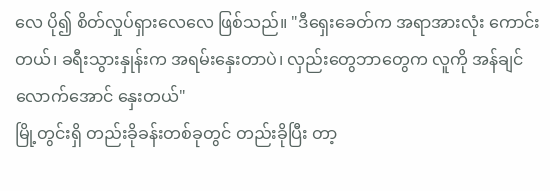လေ ပို၍ စိတ်လှုပ်ရှားလေလေ ဖြစ်သည်။ "ဒီရှေးခေတ်က အရာအားလုံး ကောင်းတယ်၊ ခရီးသွားနှုန်းက အရမ်းနှေးတာပဲ၊ လှည်းတွေဘာတွေက လူကို အန်ချင်လောက်အောင် နှေးတယ်"
မြို့တွင်းရှိ တည်းခိုခန်းတစ်ခုတွင် တည်းခိုပြီး တာ့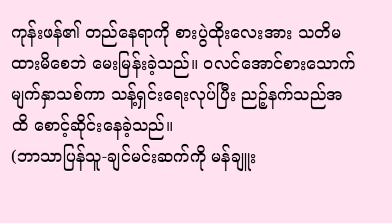ကုန်းဖန်၏ တည်နေရာကို စားပွဲထိုးလေးအား သတိမထားမိစေဘဲ မေးမြန်းခဲ့သည်။ ဝလင်အောင်စားသောက် မျက်နှာသစ်ကာ သန့်ရှင်းရေးလုပ်ပြီး ညဉ့်နက်သည်အထိ စောင့်ဆိုင်းနေခဲ့သည်။
(ဘာသာပြန်သူ-ချင်မင်းဆက်ကို မန်ချူး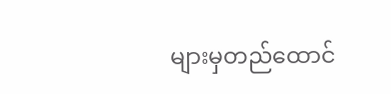များမှတည်ထောင်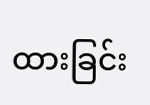ထားခြင်း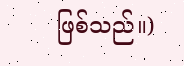ဖြစ်သည်။)